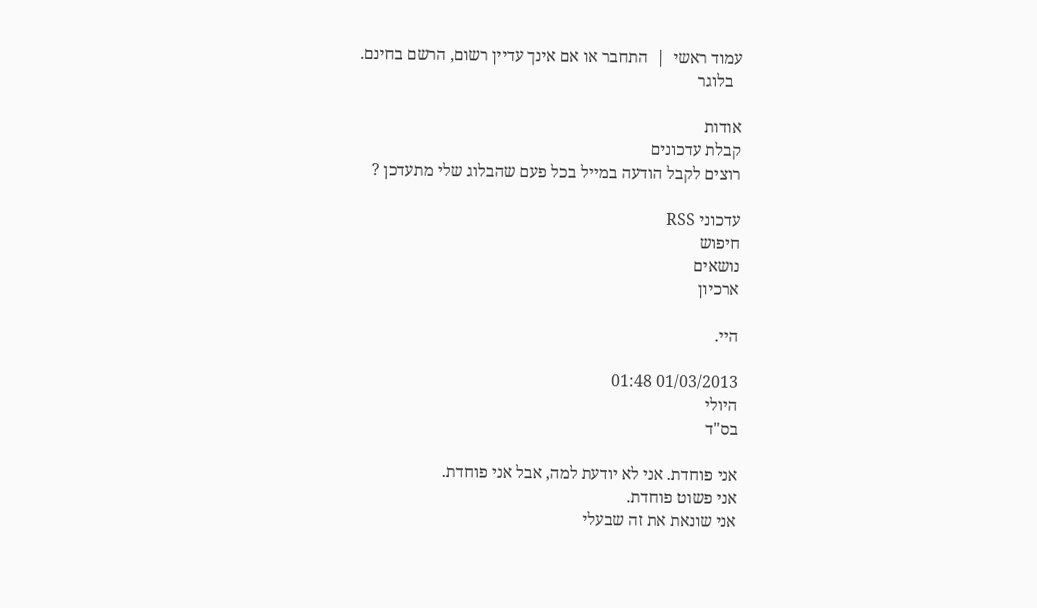עמוד ראשי  |  התחבר או אם אינך עדיין רשום, הרשם בחינם.
  בלוגר

אודות
קבלת עדכונים
רוצים לקבל הודעה במייל בכל פעם שהבלוג שלי מתעדכן ?

עדכוני RSS
חיפוש
נושאים
ארכיון

היי.

01/03/2013 01:48
היולי
בס"ד

אני פוחדת. אני לא יודעת למה, אבל אני פוחדת.
אני פשוט פוחדת.
אני שונאת את זה שבעלי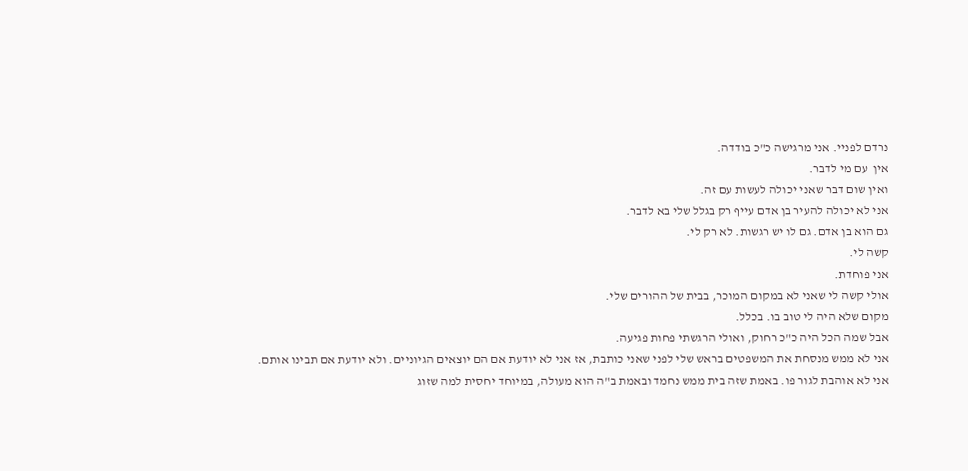נרדם לפניי. אני מרגישה כ"כ בודדה.
אין  עם מי לדבר.
ואין שום דבר שאני יכולה לעשות עם זה.
אני לא יכולה להעיר בן אדם עייף רק בגלל שלי בא לדבר.
גם הוא בן אדם. גם לו יש רגשות. לא רק לי.
קשה לי.
אני פוחדת.
אולי קשה לי שאני לא במקום המוכר, בבית של ההורים שלי.
מקום שלא היה לי טוב בו. בכלל.
אבל שמה הכל היה כ"כ רחוק, ואולי הרגשתי פחות פגיעה.
אני לא ממש מנסחת את המשפטים בראש שלי לפני שאני כותבת, אז אני לא יודעת אם הם יוצאים הגיוניים. ולא יודעת אם תבינו אותם.
אני לא אוהבת לגור פו. באמת שזה בית ממש נחמד ובאמת ב"ה הוא מעולה, במיוחד יחסית למה שזוג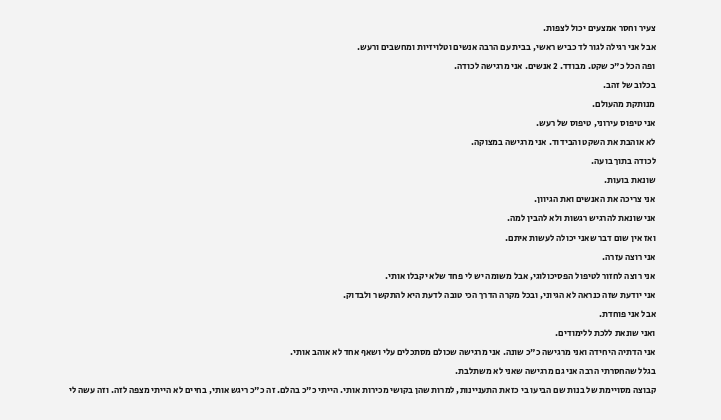צעיר וחסר אמצעים יכול לצפות.
אבל אני רגילה לגור לד כביש ראשי, בבית עם הרבה אנשים וטלויזיות ומחשבים ורעש.
ופה הכל כ"כ שקט. מבודד. 2 אנשים. אני מרגישה לכודה.
בכלוב של זהב.
מנותקת מהעולם.
אני טיפוס עירוני, טיפוס של רעש.
לא אוהבת את השקט והבידוד. אני מרגישה במצוקה.
לכודה בתוך בועה.
שונאת בועות.
אני צריכה את האנשים ואת הגיוון.
אני שונאת להרגיש רגשות ולא להבין למה.
ואז אין שום דבר שאני יכולה לעשות איתם.
אני רוצה עזרה.
אני רוצה לחזור לטיפול הפסיכולוגי, אבל משומה יש לי פחד שלא יקבלו אותי.
אני יודעת שזה כנראה לא הגיוני, ובכל מקרה הדרך הכי טובה לדעת היא להתקשר ולבדוק.
אבל אני פוחדת.
ואני שונאת ללכת ללימודים.
אני הדתיה היחידה ואני מרגישה כ"כ שונה. אני מרגישה שכולם מסתכלים עלי ושאף אחד לא אוהב אותי.
בגלל שהחסרתי הרבה אני גם מרגישה שאני לא משתלבת.
קבוצה מסויימת של בנות שם הביעו בי כזאת התעניינות, למרות שהן בקושי מכירות אותי. הייתי כ"כ בהלם. זה כ"כ ריגש אותי, בחיים לא הייתי מצפה לזה. וזה עשה לי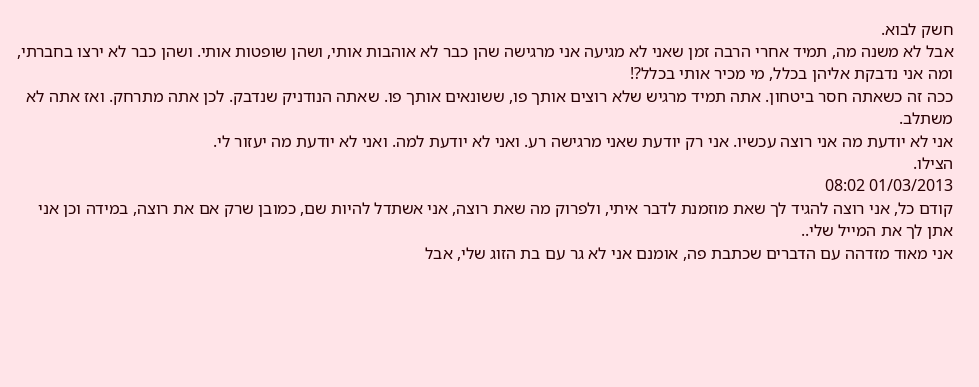חשק לבוא.
אבל לא משנה מה, תמיד אחרי הרבה זמן שאני לא מגיעה אני מרגישה שהן כבר לא אוהבות אותי, ושהן שופטות אותי. ושהן כבר לא ירצו בחברתי, ומה אני נדבקת אליהן בכלל, מי מכיר אותי בכלל?!
ככה זה כשאתה חסר ביטחון. אתה תמיד מרגיש שלא רוצים אותך פו, ששונאים אותך פו. שאתה הנודניק שנדבק. לכן אתה מתרחק. ואז אתה לא משתלב.
אני לא יודעת מה אני רוצה עכשיו. אני רק יודעת שאני מרגישה רע. ואני לא יודעת למה. ואני לא יודעת מה יעזור לי.
הצילו.
01/03/2013 08:02
קודם כל, אני רוצה להגיד לך שאת מוזמנת לדבר איתי, ולפרוק מה שאת רוצה, אני אשתדל להיות שם, כמובן שרק אם את רוצה, במידה וכן אני אתן לך את המייל שלי..
אני מאוד מזדהה עם הדברים שכתבת פה, אומנם אני לא גר עם בת הזוג שלי, אבל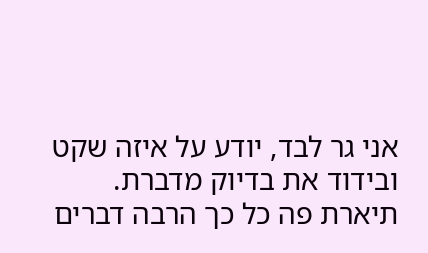אני גר לבד, יודע על איזה שקט ובידוד את בדיוק מדברת.
תיארת פה כל כך הרבה דברים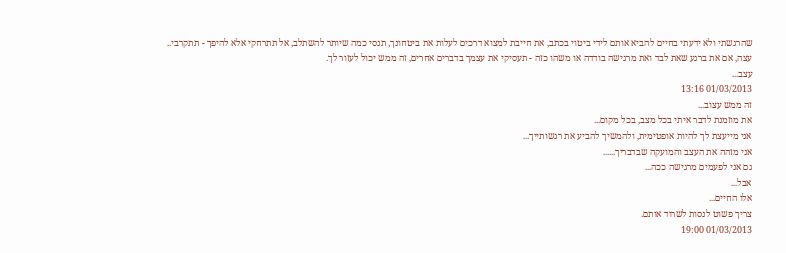שהרגשתי ולא ידעתי בחיים להביא אותם לידי ביטוי בכתב, את חייבת למצוא דרכים לעלות את ביטחונך, תנסי כמה שיותר להשתלב, אל תתרחקי אלא להיפך - תתקרבי..
עצה, אם את ברגע שאת לבד ואת מרגישה בודדה או משהו כזה - תעסיקי את עצמך בדברים אחרים, זה ממש יכול לעזור לך.
עצב...
01/03/2013 13:16
זה ממש עצוב...
את מוזמנת לדבר איתי בכל מצב, בכל מקום...
אני מייעצת לך להיות אופטימית, ולהמשיך להביע את רגשותייך...
אני מזהה את העצב והמועקה שבדבריך......
גם אני לפעמים מרגישה ככה...
אבל...
אלו החיים...
צריך פשוט לנסות לשרוד אותם.
01/03/2013 19:00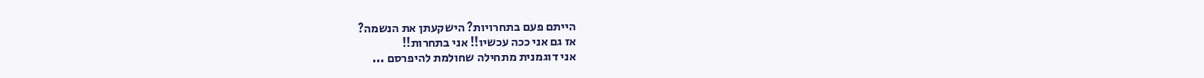הייתם פעם בתחרויות? הישקעתן את הנשמה?
אז גם אני ככה עכשיו!! אני בתחרות!!
אני דוגמנית מתחילה שחולמת להיפרסם ...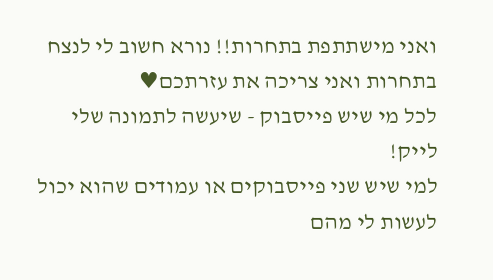ואני מישתתפת בתחרות!! נורא חשוב לי לנצח בתחרות ואני צריכה את עזרתכם♥
לכל מי שיש פייסבוק - שיעשה לתמונה שלי לייק!
למי שיש שני פייסבוקים או עמודים שהוא יכול לעשות לי מהם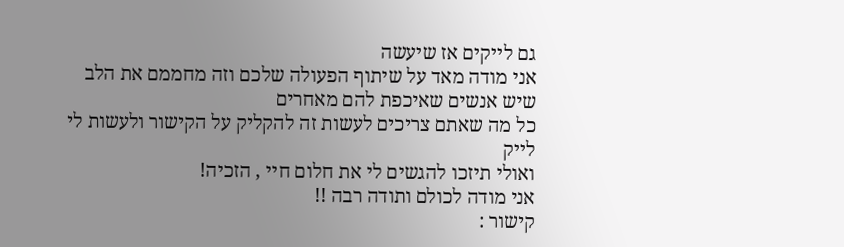גם לייקים אז שיעשה
אני מודה מאד על שיתוף הפעולה שלכם וזה מחממם את הלב שיש אנשים שאיכפת להם מאחרים
כל מה שאתם צריכים לעשות זה להקליק על הקישור ולעשות לי לייק
ואולי תיזכו להגשים לי את חלום חיי , הזכיה!
אני מודה לכולם ותודה רבה !!
קישור :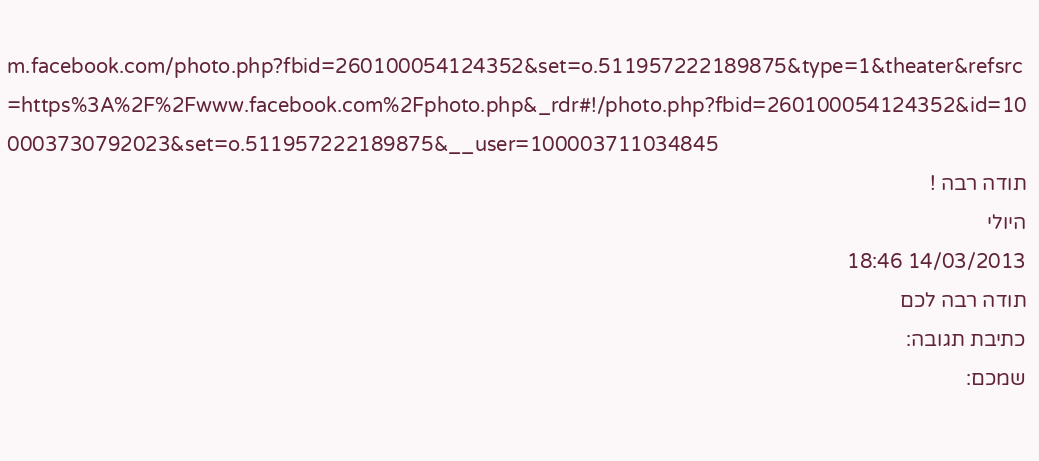m.facebook.com/photo.php?fbid=260100054124352&set=o.511957222189875&type=1&theater&refsrc=https%3A%2F%2Fwww.facebook.com%2Fphoto.php&_rdr#!/photo.php?fbid=260100054124352&id=100003730792023&set=o.511957222189875&__user=100003711034845
תודה רבה !
היולי
14/03/2013 18:46
תודה רבה לכם
כתיבת תגובה:
שמכם: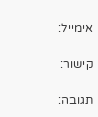אימייל:

קישור:

תגובה: